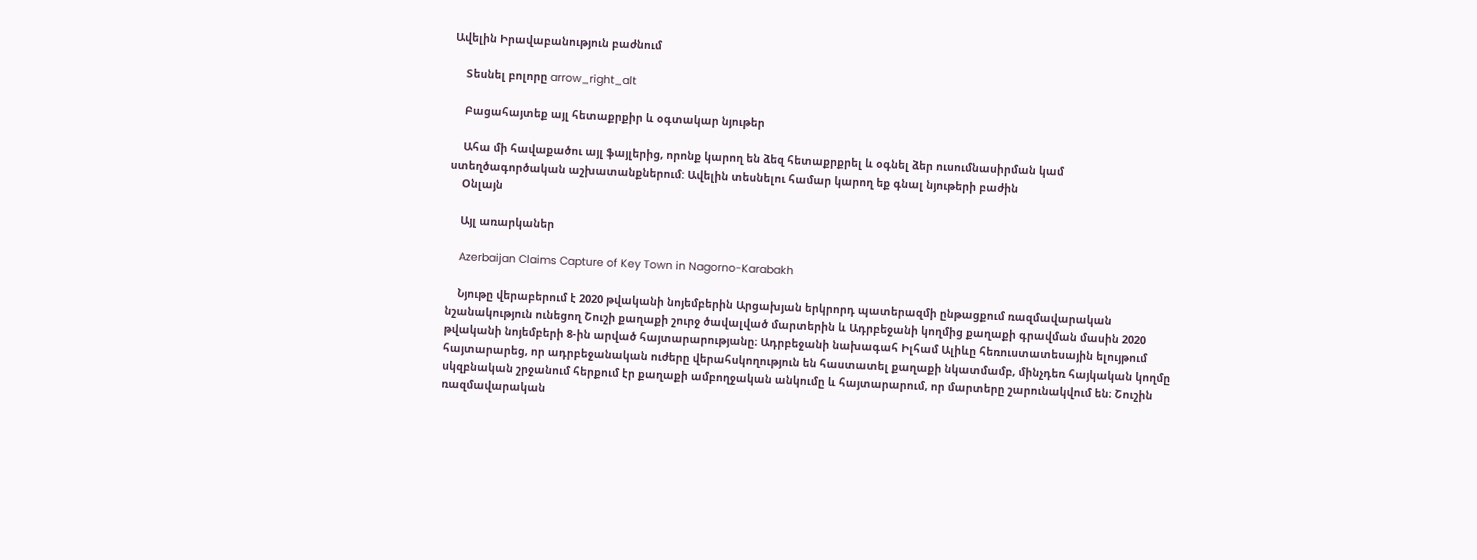Ավելին Իրավաբանություն բաժնում

    Տեսնել բոլորը arrow_right_alt

    Բացահայտեք այլ հետաքրքիր և օգտակար նյութեր

    Ահա մի հավաքածու այլ ֆայլերից, որոնք կարող են ձեզ հետաքրքրել և օգնել ձեր ուսումնասիրման կամ ստեղծագործական աշխատանքներում: Ավելին տեսնելու համար կարող եք գնալ նյութերի բաժին
    Օնլայն

    Այլ առարկաներ

    Azerbaijan Claims Capture of Key Town in Nagorno-Karabakh

    Նյութը վերաբերում է 2020 թվականի նոյեմբերին Արցախյան երկրորդ պատերազմի ընթացքում ռազմավարական նշանակություն ունեցող Շուշի քաղաքի շուրջ ծավալված մարտերին և Ադրբեջանի կողմից քաղաքի գրավման մասին 2020 թվականի նոյեմբերի 8-ին արված հայտարարությանը։ Ադրբեջանի նախագահ Իլհամ Ալիևը հեռուստատեսային ելույթում հայտարարեց, որ ադրբեջանական ուժերը վերահսկողություն են հաստատել քաղաքի նկատմամբ, մինչդեռ հայկական կողմը սկզբնական շրջանում հերքում էր քաղաքի ամբողջական անկումը և հայտարարում, որ մարտերը շարունակվում են։ Շուշին ռազմավարական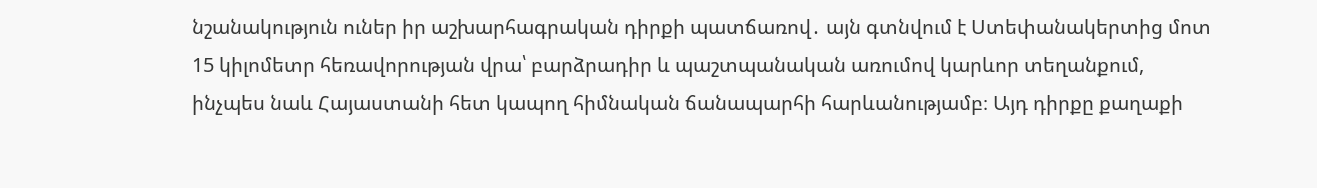նշանակություն ուներ իր աշխարհագրական դիրքի պատճառով․ այն գտնվում է Ստեփանակերտից մոտ 15 կիլոմետր հեռավորության վրա՝ բարձրադիր և պաշտպանական առումով կարևոր տեղանքում, ինչպես նաև Հայաստանի հետ կապող հիմնական ճանապարհի հարևանությամբ։ Այդ դիրքը քաղաքի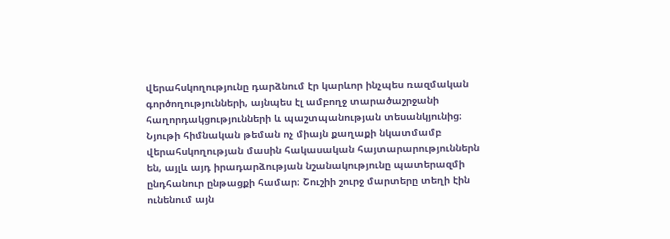վերահսկողությունը դարձնում էր կարևոր ինչպես ռազմական գործողությունների, այնպես էլ ամբողջ տարածաշրջանի հաղորդակցությունների և պաշտպանության տեսանկյունից։ Նյութի հիմնական թեման ոչ միայն քաղաքի նկատմամբ վերահսկողության մասին հակասական հայտարարություններն են, այլև այդ իրադարձության նշանակությունը պատերազմի ընդհանուր ընթացքի համար։ Շուշիի շուրջ մարտերը տեղի էին ունենում այն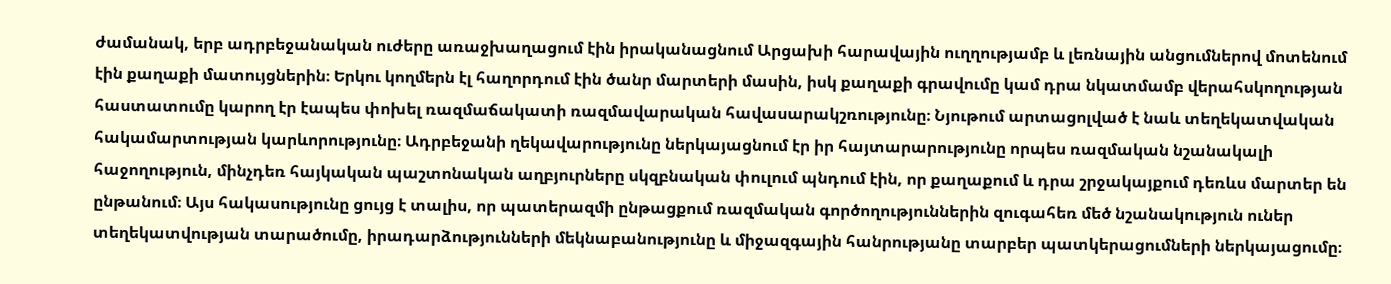ժամանակ, երբ ադրբեջանական ուժերը առաջխաղացում էին իրականացնում Արցախի հարավային ուղղությամբ և լեռնային անցումներով մոտենում էին քաղաքի մատույցներին։ Երկու կողմերն էլ հաղորդում էին ծանր մարտերի մասին, իսկ քաղաքի գրավումը կամ դրա նկատմամբ վերահսկողության հաստատումը կարող էր էապես փոխել ռազմաճակատի ռազմավարական հավասարակշռությունը։ Նյութում արտացոլված է նաև տեղեկատվական հակամարտության կարևորությունը։ Ադրբեջանի ղեկավարությունը ներկայացնում էր իր հայտարարությունը որպես ռազմական նշանակալի հաջողություն, մինչդեռ հայկական պաշտոնական աղբյուրները սկզբնական փուլում պնդում էին, որ քաղաքում և դրա շրջակայքում դեռևս մարտեր են ընթանում։ Այս հակասությունը ցույց է տալիս, որ պատերազմի ընթացքում ռազմական գործողություններին զուգահեռ մեծ նշանակություն ուներ տեղեկատվության տարածումը, իրադարձությունների մեկնաբանությունը և միջազգային հանրությանը տարբեր պատկերացումների ներկայացումը։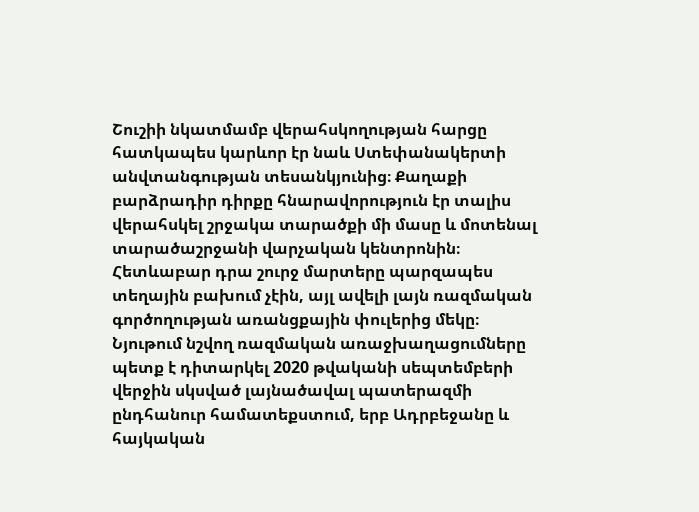Շուշիի նկատմամբ վերահսկողության հարցը հատկապես կարևոր էր նաև Ստեփանակերտի անվտանգության տեսանկյունից։ Քաղաքի բարձրադիր դիրքը հնարավորություն էր տալիս վերահսկել շրջակա տարածքի մի մասը և մոտենալ տարածաշրջանի վարչական կենտրոնին։ Հետևաբար դրա շուրջ մարտերը պարզապես տեղային բախում չէին, այլ ավելի լայն ռազմական գործողության առանցքային փուլերից մեկը։ Նյութում նշվող ռազմական առաջխաղացումները պետք է դիտարկել 2020 թվականի սեպտեմբերի վերջին սկսված լայնածավալ պատերազմի ընդհանուր համատեքստում, երբ Ադրբեջանը և հայկական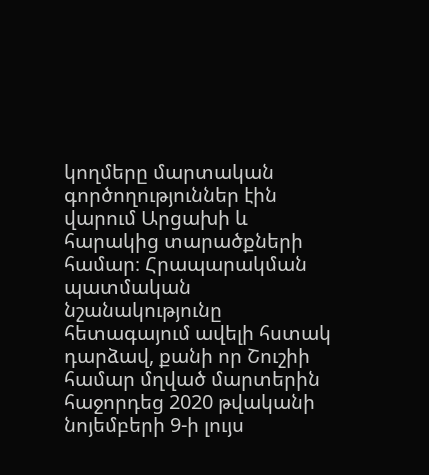կողմերը մարտական գործողություններ էին վարում Արցախի և հարակից տարածքների համար։ Հրապարակման պատմական նշանակությունը հետագայում ավելի հստակ դարձավ, քանի որ Շուշիի համար մղված մարտերին հաջորդեց 2020 թվականի նոյեմբերի 9-ի լույս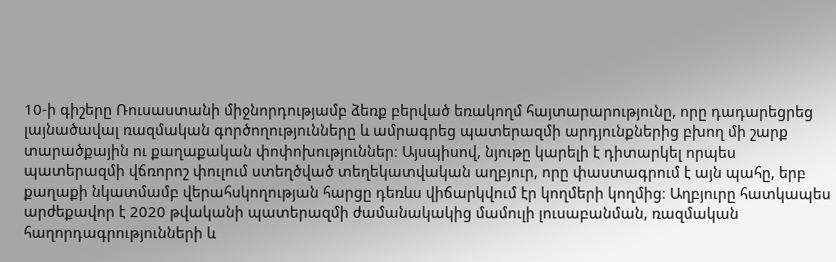10-ի գիշերը Ռուսաստանի միջնորդությամբ ձեռք բերված եռակողմ հայտարարությունը, որը դադարեցրեց լայնածավալ ռազմական գործողությունները և ամրագրեց պատերազմի արդյունքներից բխող մի շարք տարածքային ու քաղաքական փոփոխություններ։ Այսպիսով, նյութը կարելի է դիտարկել որպես պատերազմի վճռորոշ փուլում ստեղծված տեղեկատվական աղբյուր, որը փաստագրում է այն պահը, երբ քաղաքի նկատմամբ վերահսկողության հարցը դեռևս վիճարկվում էր կողմերի կողմից։ Աղբյուրը հատկապես արժեքավոր է 2020 թվականի պատերազմի ժամանակակից մամուլի լուսաբանման, ռազմական հաղորդագրությունների և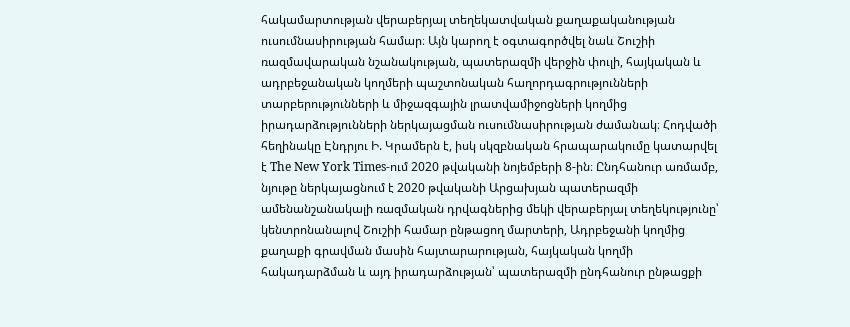հակամարտության վերաբերյալ տեղեկատվական քաղաքականության ուսումնասիրության համար։ Այն կարող է օգտագործվել նաև Շուշիի ռազմավարական նշանակության, պատերազմի վերջին փուլի, հայկական և ադրբեջանական կողմերի պաշտոնական հաղորդագրությունների տարբերությունների և միջազգային լրատվամիջոցների կողմից իրադարձությունների ներկայացման ուսումնասիրության ժամանակ։ Հոդվածի հեղինակը Էնդրյու Ի. Կրամերն է, իսկ սկզբնական հրապարակումը կատարվել է The New York Times-ում 2020 թվականի նոյեմբերի 8-ին։ Ընդհանուր առմամբ, նյութը ներկայացնում է 2020 թվականի Արցախյան պատերազմի ամենանշանակալի ռազմական դրվագներից մեկի վերաբերյալ տեղեկությունը՝ կենտրոնանալով Շուշիի համար ընթացող մարտերի, Ադրբեջանի կողմից քաղաքի գրավման մասին հայտարարության, հայկական կողմի հակադարձման և այդ իրադարձության՝ պատերազմի ընդհանուր ընթացքի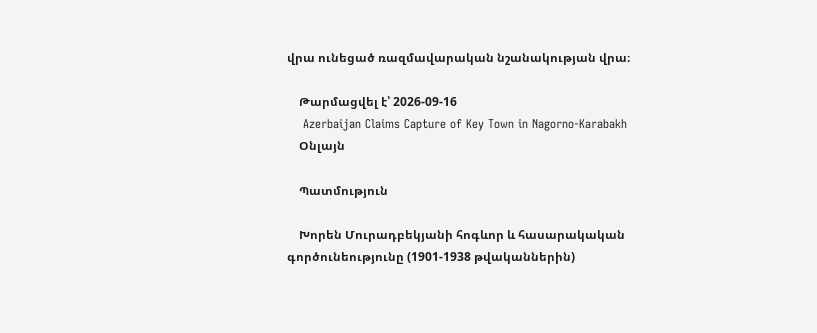վրա ունեցած ռազմավարական նշանակության վրա։

    Թարմացվել է՝ 2026-09-16
    Azerbaijan Claims Capture of Key Town in Nagorno-Karabakh
    Օնլայն

    Պատմություն

    Խորեն Մուրադբեկյանի հոգևոր և հասարակական գործունեությունը (1901-1938 թվականներին)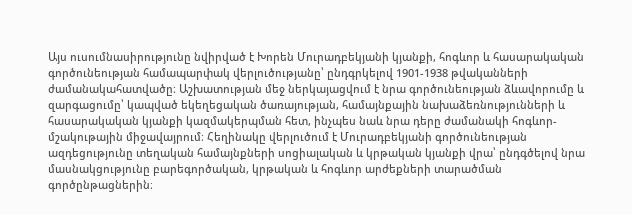Այս ուսումնասիրությունը նվիրված է Խորեն Մուրադբեկյանի կյանքի, հոգևոր և հասարակական գործունեության համապարփակ վերլուծությանը՝ ընդգրկելով 1901-1938 թվականների ժամանակահատվածը։ Աշխատության մեջ ներկայացվում է նրա գործունեության ձևավորումը և զարգացումը՝ կապված եկեղեցական ծառայության, համայնքային նախաձեռնությունների և հասարակական կյանքի կազմակերպման հետ, ինչպես նաև նրա դերը ժամանակի հոգևոր-մշակութային միջավայրում։ Հեղինակը վերլուծում է Մուրադբեկյանի գործունեության ազդեցությունը տեղական համայնքների սոցիալական և կրթական կյանքի վրա՝ ընդգծելով նրա մասնակցությունը բարեգործական, կրթական և հոգևոր արժեքների տարածման գործընթացներին։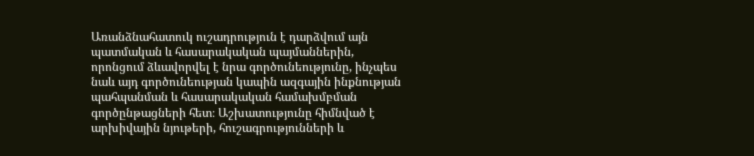Առանձնահատուկ ուշադրություն է դարձվում այն պատմական և հասարակական պայմաններին, որոնցում ձևավորվել է նրա գործունեությունը, ինչպես նաև այդ գործունեության կապին ազգային ինքնության պահպանման և հասարակական համախմբման գործընթացների հետ։ Աշխատությունը հիմնված է արխիվային նյութերի, հուշագրությունների և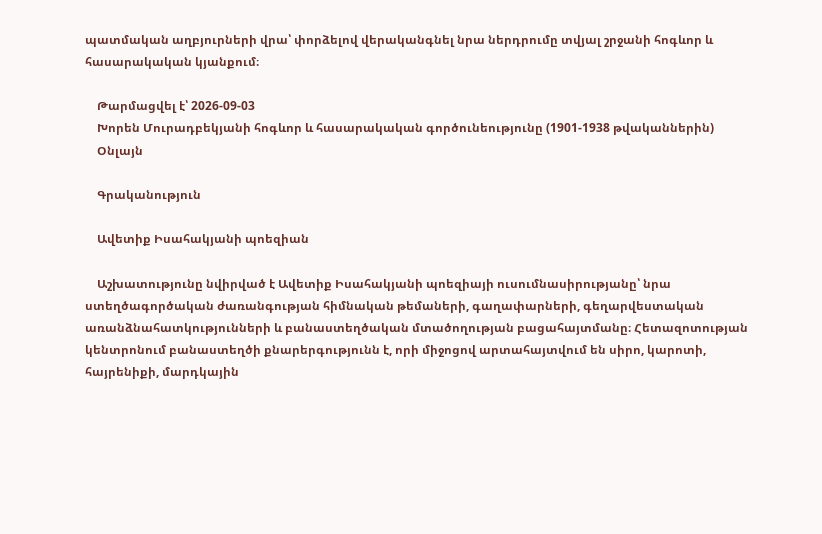պատմական աղբյուրների վրա՝ փորձելով վերականգնել նրա ներդրումը տվյալ շրջանի հոգևոր և հասարակական կյանքում։

    Թարմացվել է՝ 2026-09-03
    Խորեն Մուրադբեկյանի հոգևոր և հասարակական գործունեությունը (1901-1938 թվականներին)
    Օնլայն

    Գրականություն

    Ավետիք Իսահակյանի պոեզիան

    Աշխատությունը նվիրված է Ավետիք Իսահակյանի պոեզիայի ուսումնասիրությանը՝ նրա ստեղծագործական ժառանգության հիմնական թեմաների, գաղափարների, գեղարվեստական առանձնահատկությունների և բանաստեղծական մտածողության բացահայտմանը։ Հետազոտության կենտրոնում բանաստեղծի քնարերգությունն է, որի միջոցով արտահայտվում են սիրո, կարոտի, հայրենիքի, մարդկային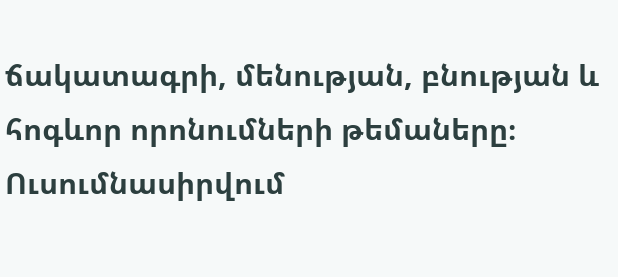ճակատագրի, մենության, բնության և հոգևոր որոնումների թեմաները։ Ուսումնասիրվում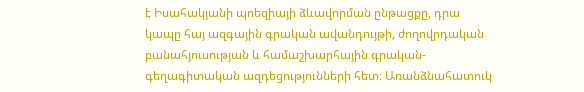է Իսահակյանի պոեզիայի ձևավորման ընթացքը, դրա կապը հայ ազգային գրական ավանդույթի, ժողովրդական բանահյուսության և համաշխարհային գրական-գեղագիտական ազդեցությունների հետ։ Առանձնահատուկ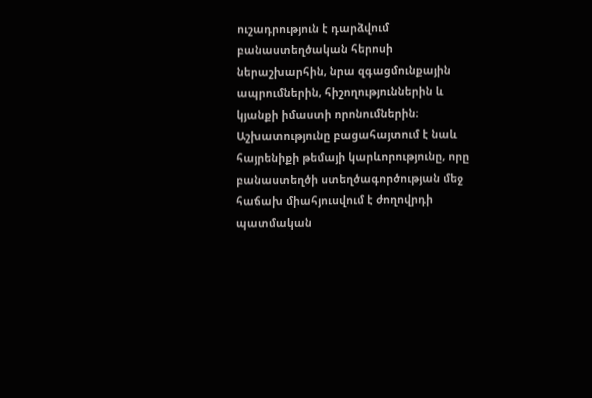ուշադրություն է դարձվում բանաստեղծական հերոսի ներաշխարհին, նրա զգացմունքային ապրումներին, հիշողություններին և կյանքի իմաստի որոնումներին։ Աշխատությունը բացահայտում է նաև հայրենիքի թեմայի կարևորությունը, որը բանաստեղծի ստեղծագործության մեջ հաճախ միահյուսվում է ժողովրդի պատմական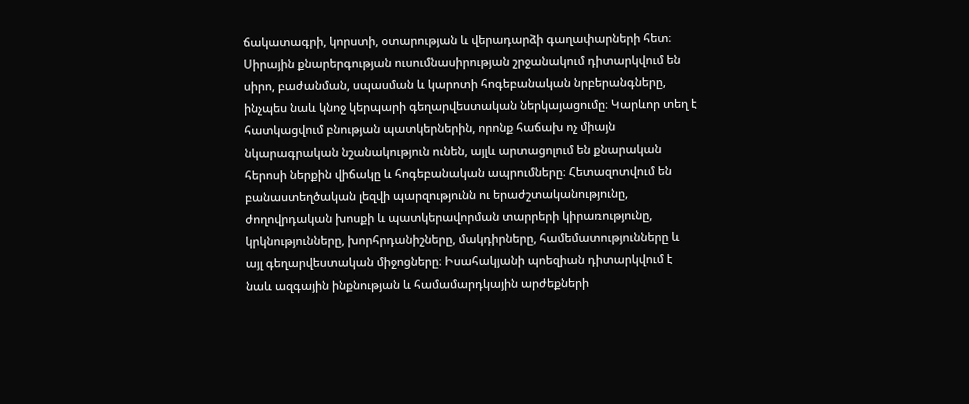ճակատագրի, կորստի, օտարության և վերադարձի գաղափարների հետ։ Սիրային քնարերգության ուսումնասիրության շրջանակում դիտարկվում են սիրո, բաժանման, սպասման և կարոտի հոգեբանական նրբերանգները, ինչպես նաև կնոջ կերպարի գեղարվեստական ներկայացումը։ Կարևոր տեղ է հատկացվում բնության պատկերներին, որոնք հաճախ ոչ միայն նկարագրական նշանակություն ունեն, այլև արտացոլում են քնարական հերոսի ներքին վիճակը և հոգեբանական ապրումները։ Հետազոտվում են բանաստեղծական լեզվի պարզությունն ու երաժշտականությունը, ժողովրդական խոսքի և պատկերավորման տարրերի կիրառությունը, կրկնությունները, խորհրդանիշները, մակդիրները, համեմատությունները և այլ գեղարվեստական միջոցները։ Իսահակյանի պոեզիան դիտարկվում է նաև ազգային ինքնության և համամարդկային արժեքների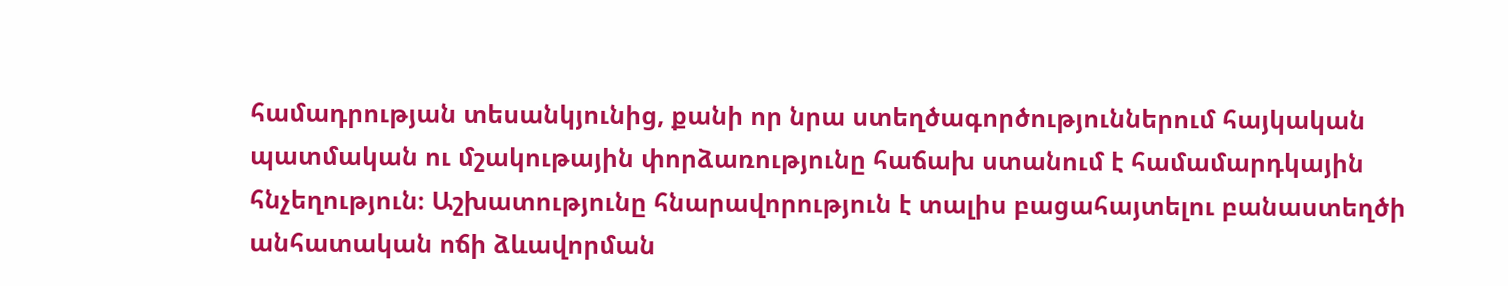համադրության տեսանկյունից, քանի որ նրա ստեղծագործություններում հայկական պատմական ու մշակութային փորձառությունը հաճախ ստանում է համամարդկային հնչեղություն։ Աշխատությունը հնարավորություն է տալիս բացահայտելու բանաստեղծի անհատական ոճի ձևավորման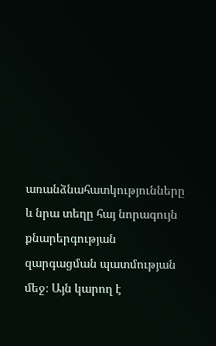առանձնահատկությունները և նրա տեղը հայ նորագույն քնարերգության զարգացման պատմության մեջ։ Այն կարող է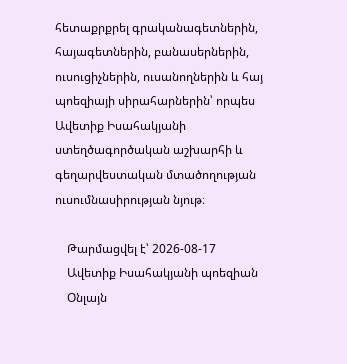հետաքրքրել գրականագետներին, հայագետներին, բանասերներին, ուսուցիչներին, ուսանողներին և հայ պոեզիայի սիրահարներին՝ որպես Ավետիք Իսահակյանի ստեղծագործական աշխարհի և գեղարվեստական մտածողության ուսումնասիրության նյութ։

    Թարմացվել է՝ 2026-08-17
    Ավետիք Իսահակյանի պոեզիան
    Օնլայն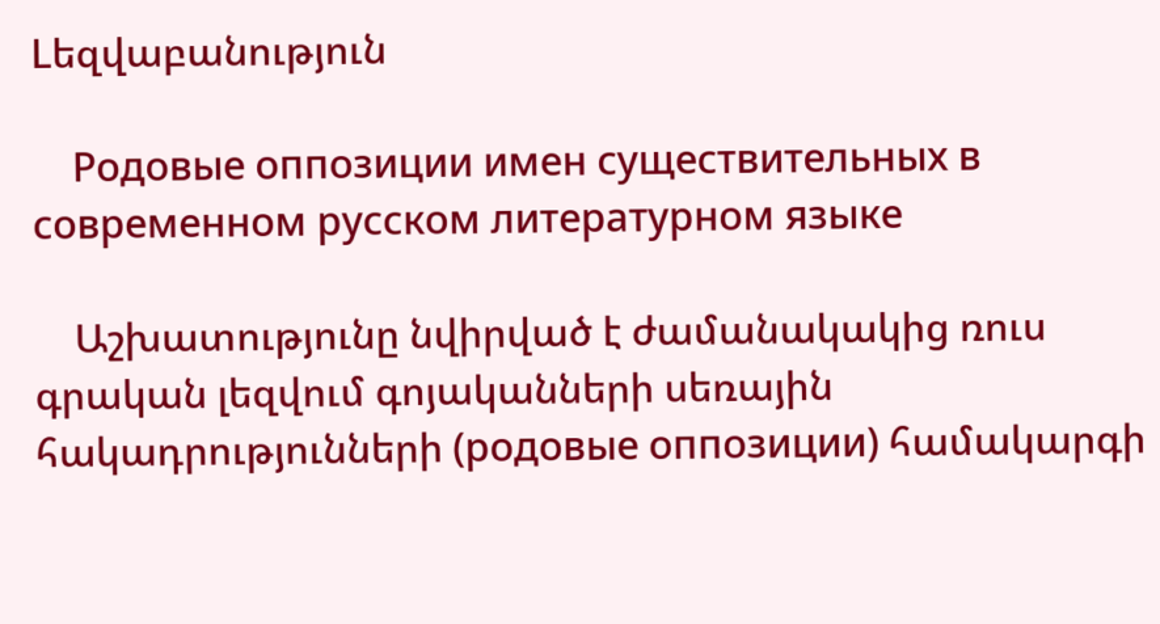Lեզվաբանություն

    Родовые оппозиции имен существительных в современном русском литературном языке

    Աշխատությունը նվիրված է ժամանակակից ռուս գրական լեզվում գոյականների սեռային հակադրությունների (родовые оппозиции) համակարգի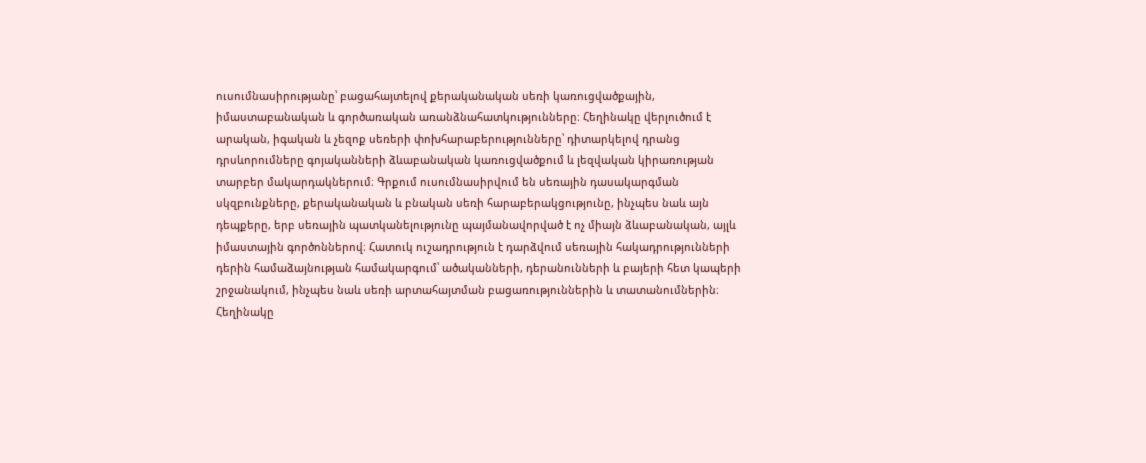ուսումնասիրությանը՝ բացահայտելով քերականական սեռի կառուցվածքային, իմաստաբանական և գործառական առանձնահատկությունները։ Հեղինակը վերլուծում է արական, իգական և չեզոք սեռերի փոխհարաբերությունները՝ դիտարկելով դրանց դրսևորումները գոյականների ձևաբանական կառուցվածքում և լեզվական կիրառության տարբեր մակարդակներում։ Գրքում ուսումնասիրվում են սեռային դասակարգման սկզբունքները, քերականական և բնական սեռի հարաբերակցությունը, ինչպես նաև այն դեպքերը, երբ սեռային պատկանելությունը պայմանավորված է ոչ միայն ձևաբանական, այլև իմաստային գործոններով։ Հատուկ ուշադրություն է դարձվում սեռային հակադրությունների դերին համաձայնության համակարգում՝ ածականների, դերանունների և բայերի հետ կապերի շրջանակում, ինչպես նաև սեռի արտահայտման բացառություններին և տատանումներին։ Հեղինակը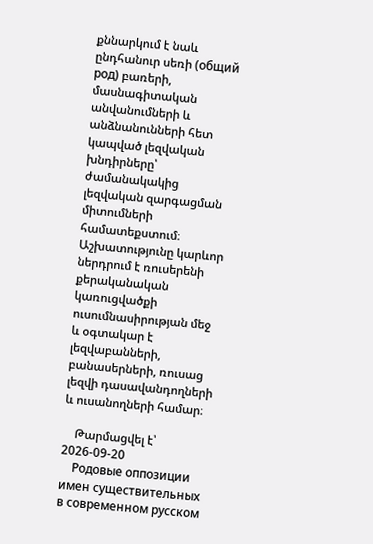քննարկում է նաև ընդհանուր սեռի (общий род) բառերի, մասնագիտական անվանումների և անձնանունների հետ կապված լեզվական խնդիրները՝ ժամանակակից լեզվական զարգացման միտումների համատեքստում։ Աշխատությունը կարևոր ներդրում է ռուսերենի քերականական կառուցվածքի ուսումնասիրության մեջ և օգտակար է լեզվաբանների, բանասերների, ռուսաց լեզվի դասավանդողների և ուսանողների համար։

    Թարմացվել է՝ 2026-09-20
    Родовые оппозиции имен существительных в современном русском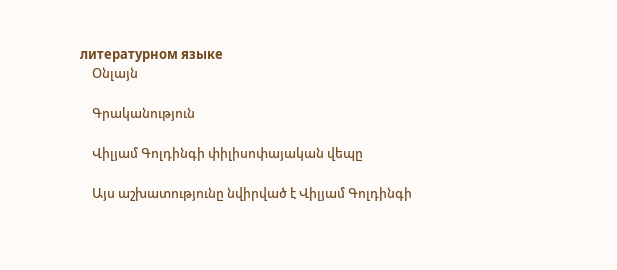литературном языке
    Օնլայն

    Գրականություն

    Վիլյամ Գոլդինգի փիլիսոփայական վեպը

    Այս աշխատությունը նվիրված է Վիլյամ Գոլդինգի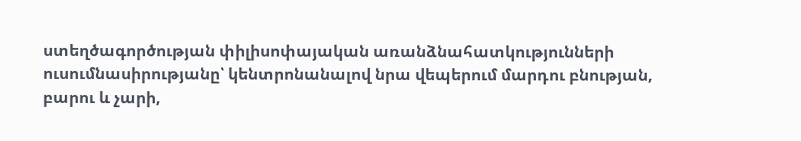ստեղծագործության փիլիսոփայական առանձնահատկությունների ուսումնասիրությանը՝ կենտրոնանալով նրա վեպերում մարդու բնության, բարու և չարի,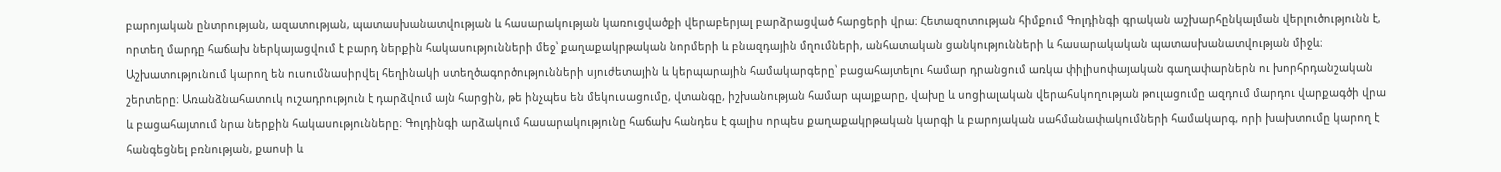բարոյական ընտրության, ազատության, պատասխանատվության և հասարակության կառուցվածքի վերաբերյալ բարձրացված հարցերի վրա։ Հետազոտության հիմքում Գոլդինգի գրական աշխարհընկալման վերլուծությունն է, որտեղ մարդը հաճախ ներկայացվում է բարդ ներքին հակասությունների մեջ՝ քաղաքակրթական նորմերի և բնազդային մղումների, անհատական ցանկությունների և հասարակական պատասխանատվության միջև։ Աշխատությունում կարող են ուսումնասիրվել հեղինակի ստեղծագործությունների սյուժետային և կերպարային համակարգերը՝ բացահայտելու համար դրանցում առկա փիլիսոփայական գաղափարներն ու խորհրդանշական շերտերը։ Առանձնահատուկ ուշադրություն է դարձվում այն հարցին, թե ինչպես են մեկուսացումը, վտանգը, իշխանության համար պայքարը, վախը և սոցիալական վերահսկողության թուլացումը ազդում մարդու վարքագծի վրա և բացահայտում նրա ներքին հակասությունները։ Գոլդինգի արձակում հասարակությունը հաճախ հանդես է գալիս որպես քաղաքակրթական կարգի և բարոյական սահմանափակումների համակարգ, որի խախտումը կարող է հանգեցնել բռնության, քաոսի և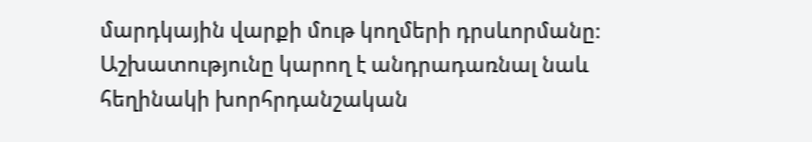մարդկային վարքի մութ կողմերի դրսևորմանը։ Աշխատությունը կարող է անդրադառնալ նաև հեղինակի խորհրդանշական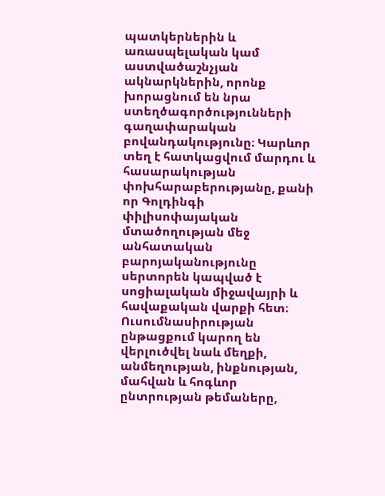պատկերներին և առասպելական կամ աստվածաշնչյան ակնարկներին, որոնք խորացնում են նրա ստեղծագործությունների գաղափարական բովանդակությունը։ Կարևոր տեղ է հատկացվում մարդու և հասարակության փոխհարաբերությանը, քանի որ Գոլդինգի փիլիսոփայական մտածողության մեջ անհատական բարոյականությունը սերտորեն կապված է սոցիալական միջավայրի և հավաքական վարքի հետ։ Ուսումնասիրության ընթացքում կարող են վերլուծվել նաև մեղքի, անմեղության, ինքնության, մահվան և հոգևոր ընտրության թեմաները,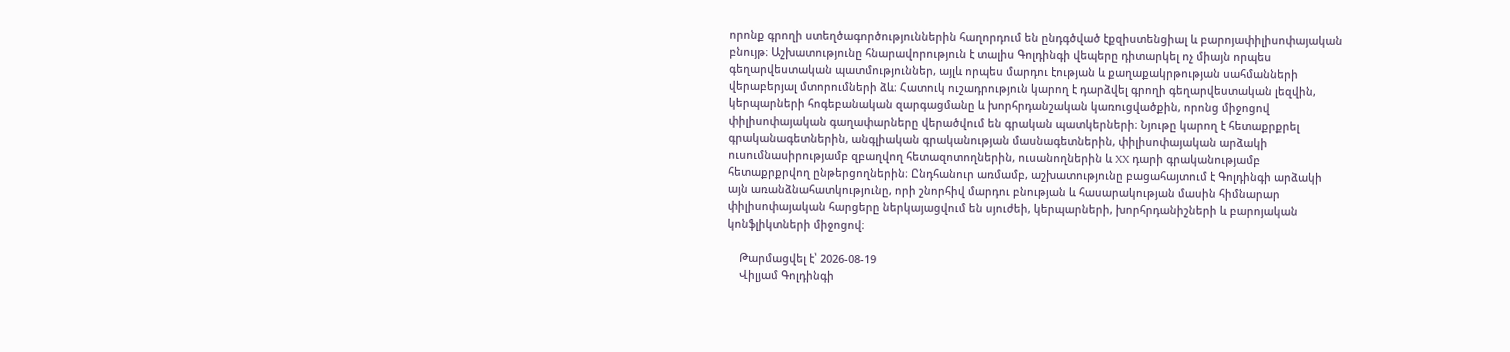որոնք գրողի ստեղծագործություններին հաղորդում են ընդգծված էքզիստենցիալ և բարոյափիլիսոփայական բնույթ։ Աշխատությունը հնարավորություն է տալիս Գոլդինգի վեպերը դիտարկել ոչ միայն որպես գեղարվեստական պատմություններ, այլև որպես մարդու էության և քաղաքակրթության սահմանների վերաբերյալ մտորումների ձև։ Հատուկ ուշադրություն կարող է դարձվել գրողի գեղարվեստական լեզվին, կերպարների հոգեբանական զարգացմանը և խորհրդանշական կառուցվածքին, որոնց միջոցով փիլիսոփայական գաղափարները վերածվում են գրական պատկերների։ Նյութը կարող է հետաքրքրել գրականագետներին, անգլիական գրականության մասնագետներին, փիլիսոփայական արձակի ուսումնասիրությամբ զբաղվող հետազոտողներին, ուսանողներին և XX դարի գրականությամբ հետաքրքրվող ընթերցողներին։ Ընդհանուր առմամբ, աշխատությունը բացահայտում է Գոլդինգի արձակի այն առանձնահատկությունը, որի շնորհիվ մարդու բնության և հասարակության մասին հիմնարար փիլիսոփայական հարցերը ներկայացվում են սյուժեի, կերպարների, խորհրդանիշների և բարոյական կոնֆլիկտների միջոցով։

    Թարմացվել է՝ 2026-08-19
    Վիլյամ Գոլդինգի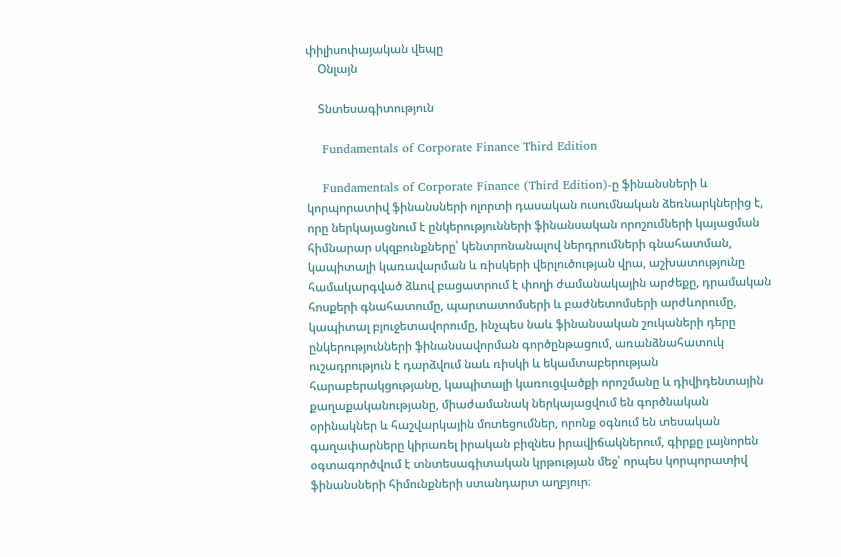փիլիսոփայական վեպը
    Օնլայն

    Տնտեսագիտություն

    Fundamentals of Corporate Finance Third Edition

    Fundamentals of Corporate Finance (Third Edition)-ը ֆինանսների և կորպորատիվ ֆինանսների ոլորտի դասական ուսումնական ձեռնարկներից է, որը ներկայացնում է ընկերությունների ֆինանսական որոշումների կայացման հիմնարար սկզբունքները՝ կենտրոնանալով ներդրումների գնահատման, կապիտալի կառավարման և ռիսկերի վերլուծության վրա, աշխատությունը համակարգված ձևով բացատրում է փողի ժամանակային արժեքը, դրամական հոսքերի գնահատումը, պարտատոմսերի և բաժնետոմսերի արժևորումը, կապիտալ բյուջետավորումը, ինչպես նաև ֆինանսական շուկաների դերը ընկերությունների ֆինանսավորման գործընթացում, առանձնահատուկ ուշադրություն է դարձվում նաև ռիսկի և եկամտաբերության հարաբերակցությանը, կապիտալի կառուցվածքի որոշմանը և դիվիդենտային քաղաքականությանը, միաժամանակ ներկայացվում են գործնական օրինակներ և հաշվարկային մոտեցումներ, որոնք օգնում են տեսական գաղափարները կիրառել իրական բիզնես իրավիճակներում, գիրքը լայնորեն օգտագործվում է տնտեսագիտական կրթության մեջ՝ որպես կորպորատիվ ֆինանսների հիմունքների ստանդարտ աղբյուր։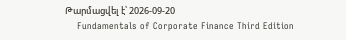Թարմացվել է՝ 2026-09-20
    Fundamentals of Corporate Finance Third Edition